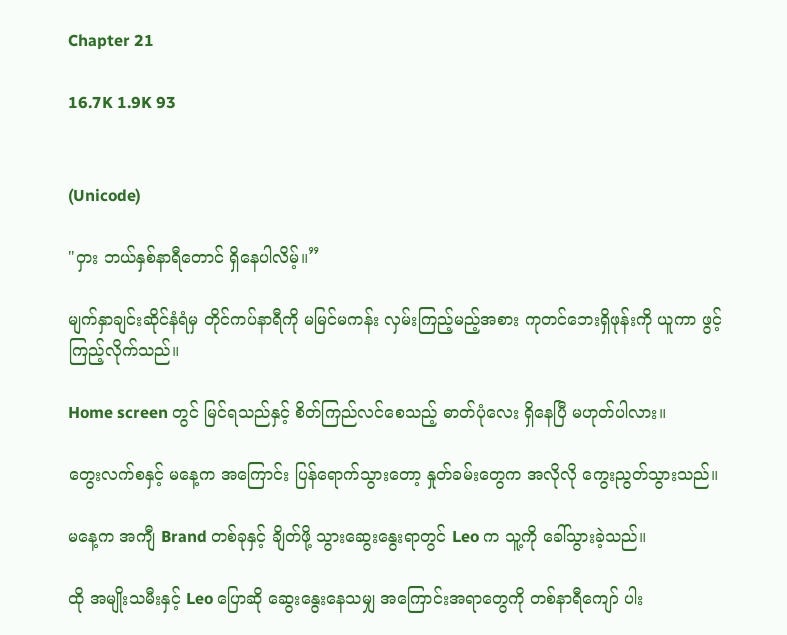Chapter 21

16.7K 1.9K 93


(Unicode)

"ဝှား ဘယ်နှစ်နာရီတောင် ရှိနေပါလိမ့်။”

မျက်နှာချင်းဆိုင်နံရံမှ တိုင်ကပ်နာရီကို မမြင်မကန်း လှမ်းကြည့်မည့်အစား ကုတင်ဘေးရှိဖုန်းကို ယူကာ ဖွင့်ကြည့်လိုက်သည်။

Home screen တွင် မြင်ရသည်နှင့် စိတ်ကြည်လင်စေသည့် ဓာတ်ပုံလေး ရှိနေပြီ မဟုတ်ပါလား။

တွေးလက်စနှင့် မနေ့က အကြောင်း ပြန်ရောက်သွားတော့ နှုတ်ခမ်းတွေက အလိုလို ကွေးညွတ်သွားသည်။

မနေ့က အကျီ Brand တစ်ခုနှင့် ချိတ်ဖို့ သွားဆွေးနွေးရာတွင် Leo က သူ့ကို ခေါ်သွားခဲ့သည်။

ထို အမျိုးသမီးနှင့် Leo ပြောဆို ဆွေးနွေးနေသမျှ အကြောင်းအရာတွေကို တစ်နာရီကျော် ပါး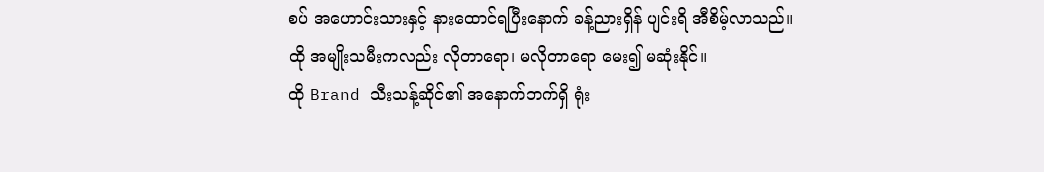စပ် အဟောင်းသားနှင့် နားထောင်ရပြီးနောက် ခန့်ညားရှိန် ပျင်းရိ အီစိမ့်လာသည်။
ထို အမျိုးသမီးကလည်း လိုတာရော၊ မလိုတာရော မေး၍ မဆုံးနိုင်။
ထို Brand သီးသန့်ဆိုင်၏ အနောက်ဘက်ရှိ ရုံး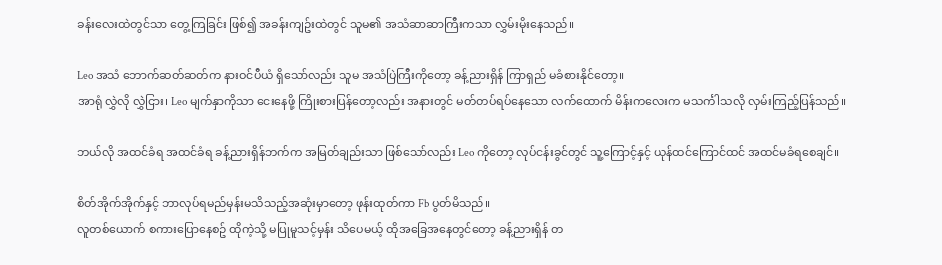ခန်းလေးထဲတွင်သာ တွေ့ကြခြင်း ဖြစ်၍ အခန်းကျဥ်းထဲတွင် သူမ၏ အသံဆာဆာကြီးကသာ လွှမ်းမိုးနေသည်။

Leo အသံ ဘောက်ဆတ်ဆတ်က နားဝင်ပီယံ ရှိသော်လည်း သူမ အသံပြဲကြီးကိုတော့ ခန့်ညားရှိန် ကြာရှည် မခံစားနိုင်တော့။
အာရုံ လွှဲလို လွှဲငြား၊ Leo မျက်နှာကိုသာ ငေးနေဖို့ ကြိုးစားပြန်တော့လည်း အနားတွင် မတ်တပ်ရပ်နေသော လက်ထောက် မိန်းကလေးက မသင်္ကါသလို လှမ်းကြည့်ပြန်သည်။

ဘယ်လို အထင်ခံရ အထင်ခံရ ခန့်ညားရှိန်ဘက်က အမြတ်ချည်းသာ ဖြစ်သော်လည်း Leo ကိုတော့ လုပ်ငန်းခွင်တွင် သူ့ကြောင့်နှင့် ယုန်ထင်ကြောင်ထင် အထင်မခံရစေချင်။

စိတ်အိုက်အိုက်နှင့် ဘာလုပ်ရမည်မှန်းမသိသည့်အဆုံးမှာတော့ ဖုန်းထုတ်ကာ Fb ပွတ်မိသည်။
လူတစ်ယောက် စကားပြောနေစဥ် ထိုကဲ့သို့ မပြုမူသင့်မှန်း သိပေမယ့် ထိုအခြေအနေတွင်တော့ ခန့်ညားရှိန် တ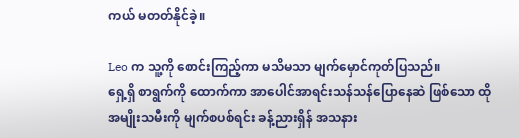ကယ် မတတ်နိုင်ခဲ့။

Leo က သူ့ကို စောင်းကြည့်ကာ မသိမသာ မျက်မှောင်ကုတ်ပြသည်။
ရှေ့ရှိ စာရွက်ကို ထောက်ကာ အာပေါင်အာရင်းသန်သန်ပြောနေဆဲ ဖြစ်သော ထိုအမျိုးသမီးကို မျက်စပစ်ရင်း ခန့်ညားရှိန် အသနား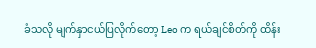ခံသလို မျက်နှာငယ်ပြလိုက်တော့ Leo က ရယ်ချင်စိတ်ကို ထိန်း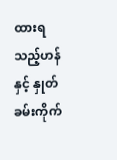ထားရသည့်ဟန်နှင့် နှုတ်ခမ်းကိုက်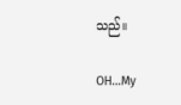သည်။

OH...My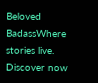Beloved BadassWhere stories live. Discover now